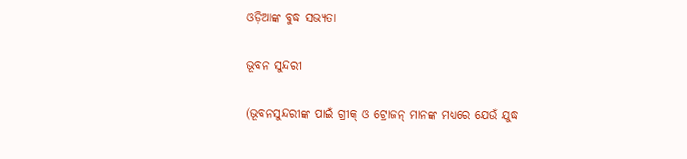ଓଡ଼ିଆଙ୍କ ବୁଦ୍ଧ ସଭ୍ୟତା

ଭୂବନ ସୁନ୍ଦରୀ

(ଭୂବନସୁନ୍ଦରୀଙ୍କ ପାଇଁ ଗ୍ରୀକ୍ ଓ ଟ୍ରୋଜନ୍ ମାନଙ୍କ ମଧ୍ୟରେ ଯେଉଁ ଯୁଦ୍ଧ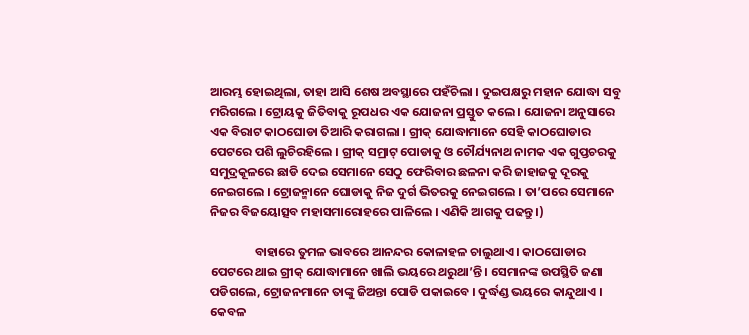ଆରମ୍ଭ ହୋଇଥିଲା, ତାହା ଆସି ଶେଷ ଅବସ୍ଥାରେ ପହଁଚିଲା । ଦୁଇପକ୍ଷରୁ ମହାନ ଯୋଦ୍ଧା ସବୁ ମରିଗଲେ । ଟ୍ରୋୟକୁ ଜିତିବାକୁ ରୂପଧର ଏକ ଯୋଜନା ପ୍ରସ୍ତୁତ କଲେ । ଯୋଜନା ଅନୁସାରେ ଏକ ବିରାଟ କାଠଘୋଡା ତିଆରି କରାଗଲା । ଗ୍ରୀକ୍ ଯୋଦ୍ଧାମାନେ ସେହି କାଠଘୋଡାର ପେଟରେ ପଶି ଲୁଚିରହିଲେ । ଗ୍ରୀକ୍ ସମ୍ରାଟ୍ ପୋଡାକୁ ଓ ଚୌର୍ଯ୍ୟନାଥ ନାମକ ଏକ ଗୁପ୍ତଚରକୁ ସମୁଦ୍ରକୂଳରେ ଛାଡି ଦେଇ ସେମାନେ ସେଠୁ ଫେରିବାର ଛଳନା କରି ଜାହାଜକୁ ଦୂରକୁ ନେଇଗଲେ । ଟ୍ରୋଜନ୍ମାନେ ଘୋଡାକୁ ନିଜ ଦୁର୍ଗ ଭିତରକୁ ନେଇଗଲେ । ତା’ପରେ ସେମାନେ ନିଜର ବିଜୟୋତ୍ସବ ମହାସମାରୋହରେ ପାଳିଲେ । ଏଣିକି ଆଗକୁ ପଢନ୍ତୁ ।)

                ବାହାରେ ତୁମଳ ଭାବରେ ଆନନ୍ଦର କୋଳାହଳ ଚାଲୁଥାଏ । କାଠଘୋଡାର ପେଟରେ ଥାଇ ଗ୍ରୀକ୍ ଯୋଦ୍ଧାମାନେ ଖାଲି ଭୟରେ ଥରୁଥା’ନ୍ତି । ସେମାନଙ୍କ ଉପସ୍ଥିତି ଜଣା ପଡିଗଲେ, ଟ୍ରୋଜନମାନେ ତାଙ୍କୁ ଜିଅନ୍ତା ପୋଡି ପକାଇବେ । ଦୁର୍ଦ୍ଧଣ୍ଡ ଭୟରେ କାନ୍ଦୁଥାଏ । କେବଳ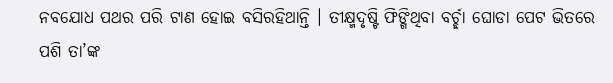ନବଯୋଧ ପଥର ପରି ଟାଣ ହୋଇ ବସିରହିଥାନ୍ତି । ତୀକ୍ଷ୍ମଦୃଷ୍ଟି ଫିଙ୍ଗିଥିବା ବର୍ଚ୍ଛା ଘୋଡା ପେଟ ଭିତରେ ପଶି ତା’ଙ୍କ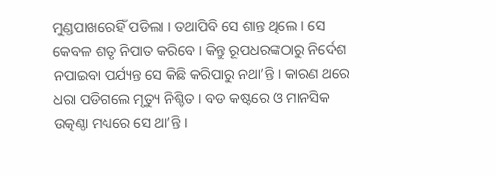ମୁଣ୍ଡପାଖରେହିଁ ପଡିଲା । ତଥାପିବି ସେ ଶାନ୍ତ ଥିଲେ । ସେ କେବଳ ଶତୃ ନିପାତ କରିବେ । କିନ୍ତୁ ରୂପଧରଙ୍କଠାରୁ ନିର୍ଦେଶ ନପାଇବା ପର୍ଯ୍ୟନ୍ତ ସେ କିଛି କରିପାରୁ ନଥା’ନ୍ତି । କାରଣ ଥରେ ଧରା ପଡିଗଲେ ମୃତ୍ୟୁ ନିଶ୍ଚିତ । ବଡ କଷ୍ଟରେ ଓ ମାନସିକ ଉତ୍କଣ୍ଠା ମଧ୍ୟରେ ସେ ଥା’ନ୍ତି ।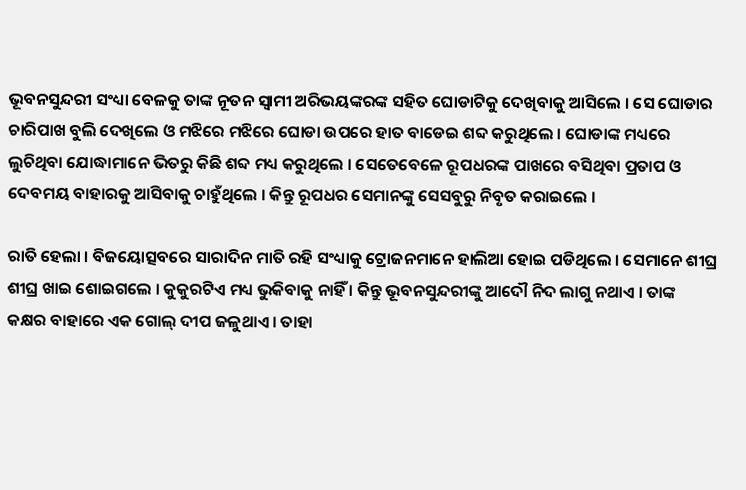ଭୂବନସୁନ୍ଦରୀ ସଂଧ୍ୟା ବେଳକୁ ତାଙ୍କ ନୂତନ ସ୍ୱାମୀ ଅରିଭୟଙ୍କରଙ୍କ ସହିତ ଘୋଡାଟିକୁ ଦେଖିବାକୁ ଆସିଲେ । ସେ ଘୋଡାର ଚାରିପାଖ ବୁଲି ଦେଖିଲେ ଓ ମଝିରେ ମଝିରେ ଘୋଡା ଉପରେ ହାତ ବାଡେଇ ଶବ୍ଦ କରୁଥିଲେ । ଘୋଡାଙ୍କ ମଧ୍ୟରେ ଲୁଚିଥିବା ଯୋଦ୍ଧାମାନେ ଭିତରୁ କିଛି ଶବ୍ଦ ମଧ୍ୟ କରୁଥିଲେ । ସେତେବେଳେ ରୂପଧରଙ୍କ ପାଖରେ ବସିଥିବା ପ୍ରତାପ ଓ ଦେବମୟ ବାହାରକୁ ଆସିବାକୁ ଚାହୁଁଥିଲେ । କିନ୍ତୁ ରୂପଧର ସେମାନଙ୍କୁ ସେସବୁରୁ ନିବୃତ କରାଇଲେ ।

ରାତି ହେଲା । ବିଜୟୋତ୍ସବରେ ସାରାଦିନ ମାତି ରହି ସଂଧ୍ୟାକୁ ଟ୍ରୋଜନମାନେ ହାଲିଆ ହୋଇ ପଡିଥିଲେ । ସେମାନେ ଶୀଘ୍ର ଶୀଘ୍ର ଖାଇ ଶୋଇଗଲେ । କୁକୁରଟିଏ ମଧ୍ୟ ଭୁକିବାକୁ ନାହିଁ । କିନ୍ତୁ ଭୂବନସୁନ୍ଦରୀଙ୍କୁ ଆଦୌ ନିଦ ଲାଗୁ ନଥାଏ । ତାଙ୍କ କକ୍ଷର ବାହାରେ ଏକ ଗୋଲ୍ ଦୀପ ଜଳୁଥାଏ । ତାହା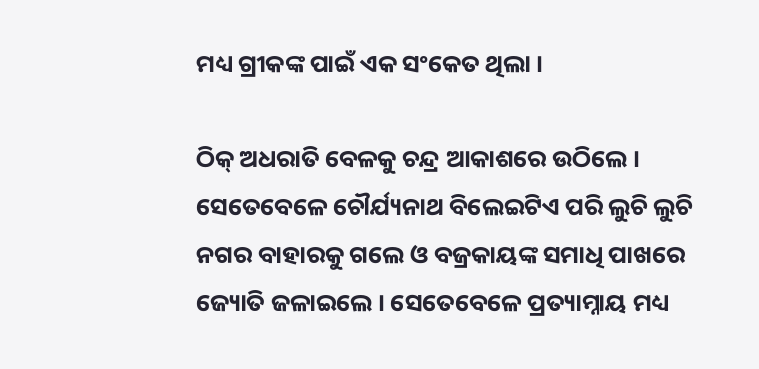ମଧ୍ୟ ଗ୍ରୀକଙ୍କ ପାଇଁ ଏକ ସଂକେତ ଥିଲା ।

ଠିକ୍ ଅଧରାତି ବେଳକୁ ଚନ୍ଦ୍ର ଆକାଶରେ ଉଠିଲେ । ସେତେବେଳେ ଚୌର୍ଯ୍ୟନାଥ ବିଲେଇଟିଏ ପରି ଲୁଚି ଲୁଚି ନଗର ବାହାରକୁ ଗଲେ ଓ ବଜ୍ରକାୟଙ୍କ ସମାଧି ପାଖରେ ଜ୍ୟୋତି ଜଳାଇଲେ । ସେତେବେଳେ ପ୍ରତ୍ୟାମ୍ନାୟ ମଧ୍ୟ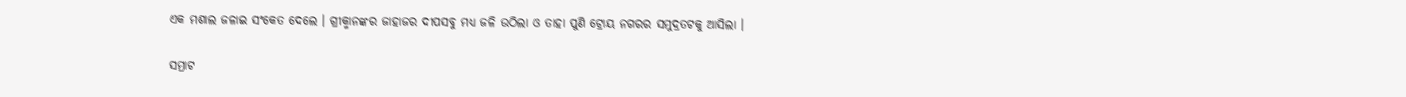ଏକ ମଶାଲ ଜଳାଇ ସଂକେତ ଦେଲେ । ଗ୍ରୀକ୍ମାନଙ୍କର ଜାହାଜର ଦୀପସବୁ ମଧ୍ୟ ଜଳି ଉଠିଲା ଓ ତାହା ପୁଣି ଟ୍ରୋୟ ନଗରର ସମୁଦ୍ରତଟକୁ ଆସିଲା ।

ସମ୍ରାଟ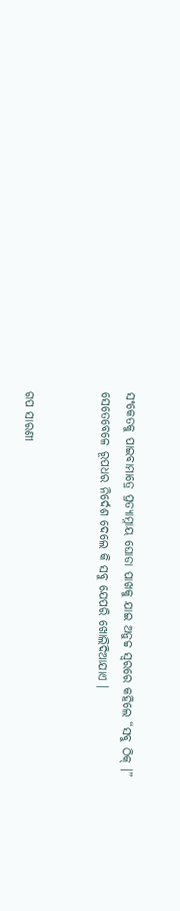ସଂକେତକୁ ପାଇବାମାତ୍ରେ ପ୍ରତ୍ୟାମ୍ନାୟ ଘୋଡା ପାଖକୁ ଯାଇ ଅନୁଚ୍ଚ ସ୍ୱରରେ କହିଲେ “ସବୁ ଠିକ୍ ।” ସେତେବେଳେ ରୂପଧର ନିର୍ଦେଶ ଦେଲେ କି ସବୁ ଯେପରି ଖୋଲିଦିଆଯାଏ ।


ଗପ ସାରଣୀ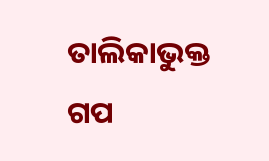ତାଲିକାଭୁକ୍ତ ଗପ